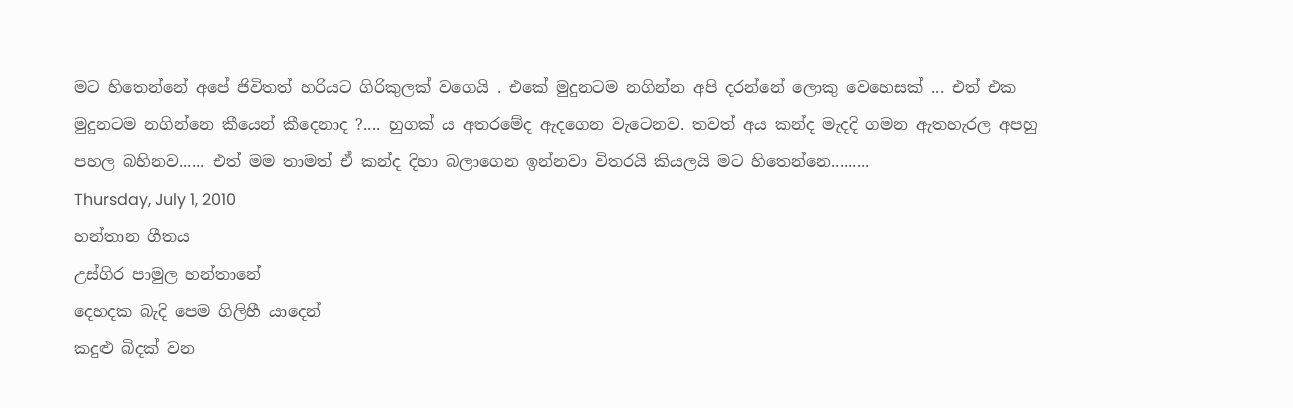මට හිතෙන්නේ අපේ ජිවිතත් හරියට ගිරිකුලක් වගෙයි . එකේ මුදුනටම නගින්න අපි දරන්නේ ලොකු වෙහෙසක් ... එත් එක මුදුනටම නගින්නෙ කීයෙන් කීදෙනාද ?.... හුගක් ය අතරමේද ඇදගෙන වැටෙනව. තවත් අය කන්ද මැදදි ගමන ඇතහැරල අපහු පහල බහිනව...... එත් මම තාමත් ඒ කන්ද දිහා බලාගෙන ඉන්නවා විතරයි කියලයි මට හිතෙන්නෙ.........
Thursday, July 1, 2010
හන්තාන ගීතය
උස්ගිර පාමුල හන්තානේ
දෙහදක බැදි පෙම ගිලිහී යාදෙන්
කදුළු බිදක් වන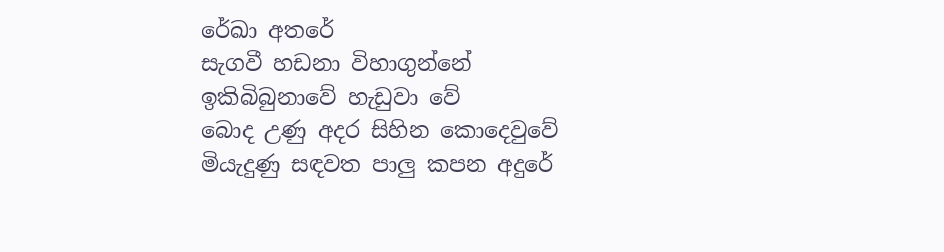රේඛා අතරේ
සැගවී හඩනා විහාගුන්නේ
ඉකිබිබුනාවේ හැඩුවා වේ
බොද උණු අදර සිහින කොදෙවුවේ
මියැදුණු සඳවත පාලු කපන අදුරේ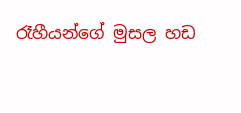රෑහීයන්ගේ මුසල හඩ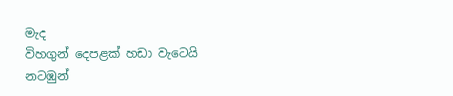මැද
විහගුන් දෙපළක් හඩා වැටෙයි
නටඹුන්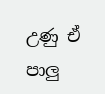උණු ඒ පාලු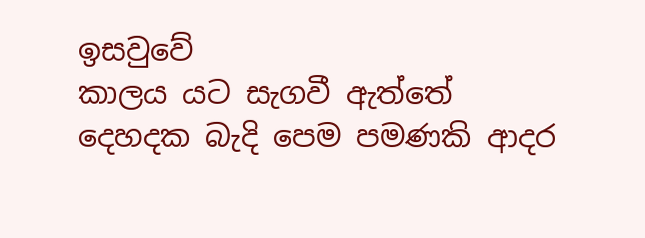ඉසවුවේ
කාලය යට සැගවී ඇත්තේ
දෙහදක බැදි පෙම පමණකි ආදර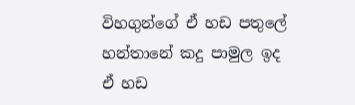විහගුන්ගේ ඒ හඩ පතුලේ
හන්තානේ කදු පාමුල ඉද
ඒ හඩ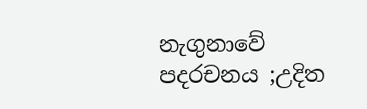නැගුනාවේ
පදරචනය ;උදිත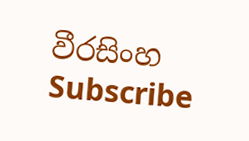වීරසිංහ
Subscribe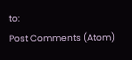to:
Post Comments (Atom)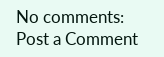No comments:
Post a Comment